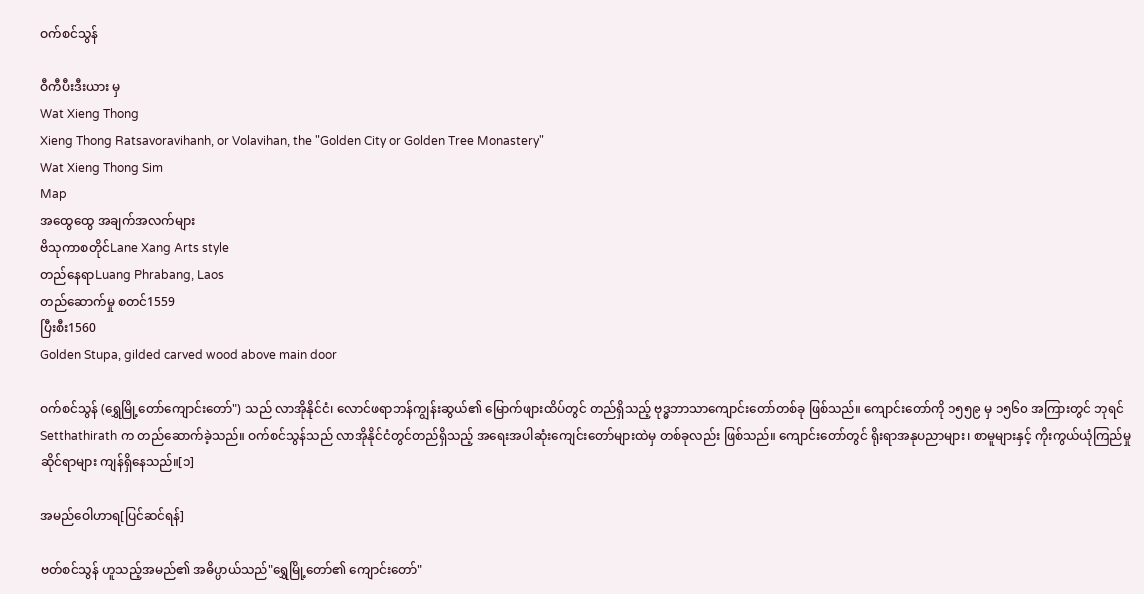ဝက်စင်သွန်

ဝီကီပီးဒီးယား မှ
Wat Xieng Thong
Xieng Thong Ratsavoravihanh, or Volavihan, the "Golden City or Golden Tree Monastery"
Wat Xieng Thong Sim
Map
အထွေထွေ အချက်အလက်များ
ဗိသုကာစတိုင်Lane Xang Arts style
တည်နေရာLuang Phrabang, Laos
တည်ဆောက်မှု စတင်1559
ပြီးစီး1560
Golden Stupa, gilded carved wood above main door

ဝက်စင်သွန် (ရွှေမြို့တော်ကျောင်းတော်") သည် လာအိုနိုင်ငံ၊ လောင်ဖရာဘန်ကျွန်းဆွယ်၏ မြောက်ဖျားထိပ်တွင် တည်ရှိသည့် ဗုဒ္ဓဘာသာကျောင်းတော်တစ်ခု ဖြစ်သည်။ ကျောင်းတော်ကို ၁၅၅၉ မှ ၁၅၆၀ အကြားတွင် ဘုရင်  Setthathirath က တည်ဆောက်ခဲ့သည်။ ဝက်စင်သွန်သည် လာအိုနိုင်ငံတွင်တည်ရှိသည့် အရေးအပါဆုံးကျေင်းတော်များထဲမှ တစ်ခုလည်း ဖြစ်သည်။ ကျောင်းတော်တွင် ရိုးရာအနုပညာများ၊ စာမူများနှင့် ကိုးကွယ်ယုံကြည်မှုဆိုင်ရာများ ကျန်ရှိနေသည်။[၁]

အမည်ဝေါဟာရ[ပြင်ဆင်ရန်]

ဗတ်စင်သွန် ဟူသည့်အမည်၏ အဓိပ္ပာယ်သည်"ရွှေမြို့တော်၏ ကျောင်းတော်"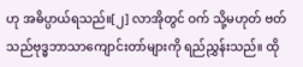ဟု အဓိပ္ပာယ်ရသည်။[၂] လာအိုတွင် ဝက် သို့မဟုတ် ဗတ် သည်ဗုဒ္ဓဘာသာကျောင်းတာ်များကို ရည်ညွှန်းသည်။ ထို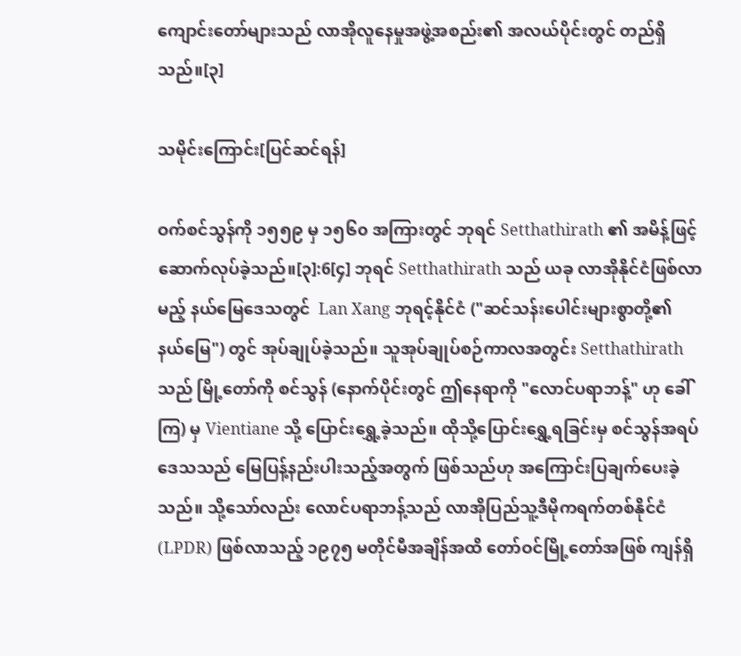ကျောင်းတော်များသည် လာအိုလူနေမှုအဖွဲ့အစည်း၏ အလယ်ပိုင်းတွင် တည်ရှိသည်။[၃]

သမိုင်းကြောင်း[ပြင်ဆင်ရန်]

ဝက်စင်သွန်ကို ၁၅၅၉ မှ ၁၅၆၀ အကြားတွင် ဘုရင် Setthathirath ၏ အမိန့်ဖြင့် ဆောက်လုပ်ခဲ့သည်။[၃]:6[၄] ဘုရင် Setthathirath သည် ယခု လာအိုနိုင်ငံဖြစ်လာမည့် နယ်မြေဒေသတွင်  Lan Xang ဘုရင့်နိုင်ငံ ("ဆင်သန်းပေါင်းများစွာတို့၏ နယ်မြေ") တွင် အုပ်ချုပ်ခဲ့သည်။ သူအုပ်ချုပ်စဉ်ကာလအတွင်း Setthathirath သည် မြို့တော်ကို စင်သွန် (နောက်ပိုင်းတွင် ဤနေရာကို "လောင်ပရာဘန့်" ဟု ခေါ်ကြ) မှ Vientiane သို့ ပြောင်းရွှေ့ခဲ့သည်။ ထိုသို့ပြောင်းရွှေ့ရခြင်းမှ စင်သွန်အရပ်ဒေသသည် မြေပြန့်နည်းပါးသည့်အတွက် ဖြစ်သည်ဟု အကြောင်းပြချက်ပေးခဲ့သည်။ သို့သော်လည်း လောင်ပရာဘန့်သည် လာအိုပြည်သူ့ဒီမိုကရက်တစ်နိုင်ငံ (LPDR) ဖြစ်လာသည့် ၁၉၇၅ မတိုင်မီအချိန်အထိ တော်ဝင်မြို့တော်အဖြစ် ကျန်ရှိ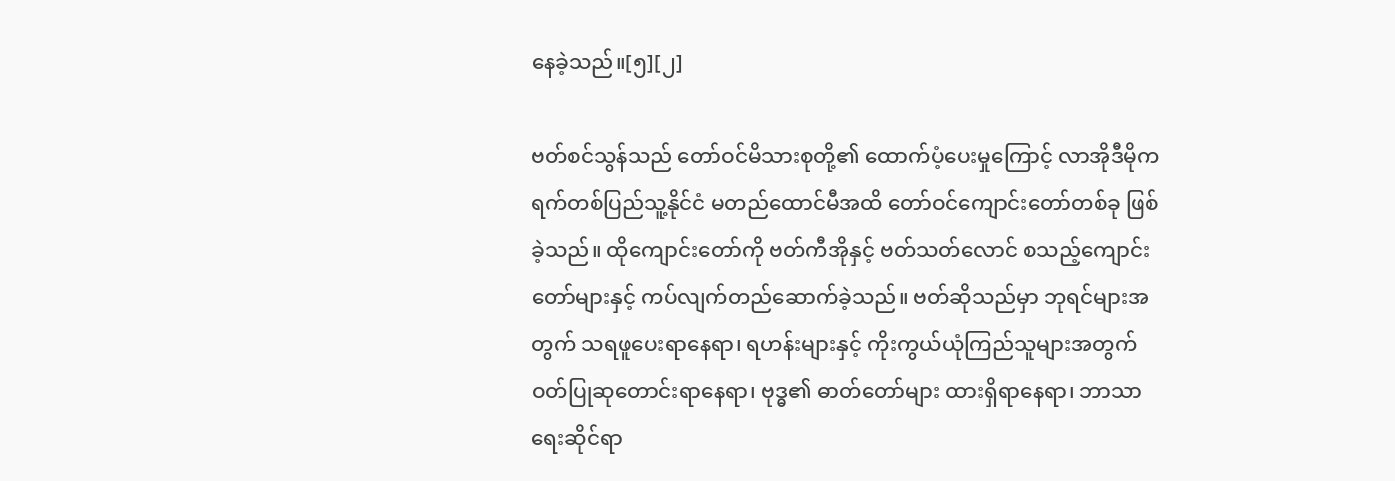နေခဲ့သည်။[၅][၂]

ဗတ်စင်သွန်သည် တော်ဝင်မိသားစုတို့၏ ထောက်ပံ့ပေးမှုကြောင့် လာအိုဒီမိုကရက်တစ်ပြည်သူ့နိုင်ငံ မတည်ထောင်မီအထိ တော်ဝင်ကျောင်းတော်တစ်ခု ဖြစ်ခဲ့သည်။ ထိုကျောင်းတော်ကို ဗတ်ကီအိုနှင့် ဗတ်သတ်လောင် စသည့်ကျောင်းတော်များနှင့် ကပ်လျက်တည်ဆောက်ခဲ့သည်။ ဗတ်ဆိုသည်မှာ ဘုရင်များအတွက် သရဖူပေးရာနေရာ၊ ရဟန်းများနှင့် ကိုးကွယ်ယုံကြည်သူများအတွက် ဝတ်ပြုဆုတောင်းရာနေရာ၊ ဗုဒ္ဓ၏ ဓာတ်တော်များ ထားရှိရာနေရာ၊ ဘာသာရေးဆိုင်ရာ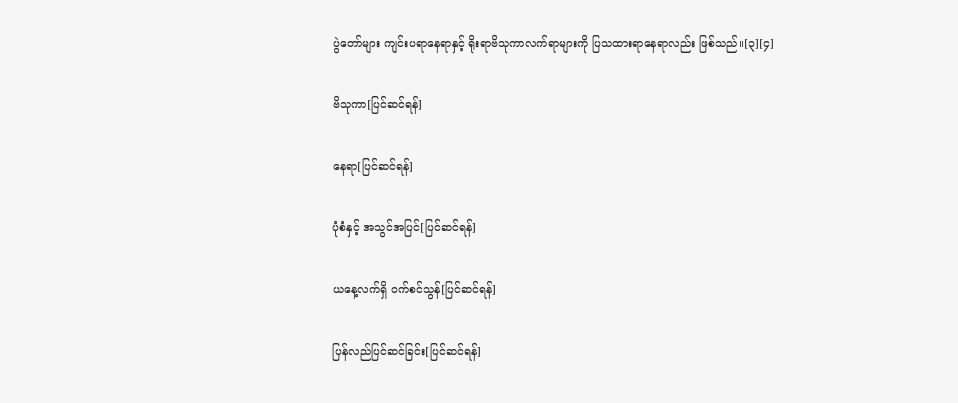ပွဲတော်များ ကျင်းပရာနေရာနှင့် ရိုးရာဗိသုကာလက်ရာများကို ပြသထားရာနေရာလည်း ဖြစ်သည်။[၃][၄]

ဗိသုကာ[ပြင်ဆင်ရန်]

နေရာ[ပြင်ဆင်ရန်]

ပုံစံနှင့် အသွင်အပြင်[ပြင်ဆင်ရန်]

ယနေ့လက်ရှိ ဝက်စင်သွန်[ပြင်ဆင်ရန်]

ပြန်လည်ပြင်ဆင်ခြင်း[ပြင်ဆင်ရန်]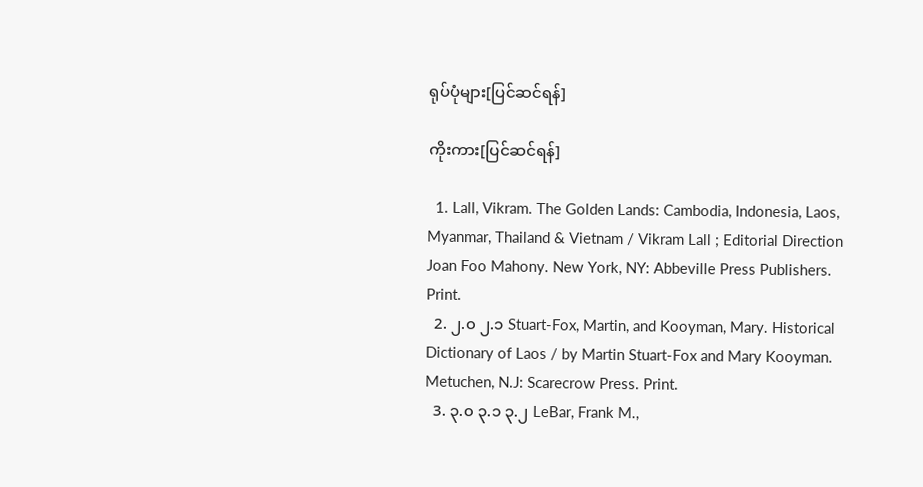ရုပ်ပုံများ[ပြင်ဆင်ရန်]

ကိုးကား[ပြင်ဆင်ရန်]

  1. Lall, Vikram. The Golden Lands: Cambodia, Indonesia, Laos, Myanmar, Thailand & Vietnam / Vikram Lall ; Editorial Direction Joan Foo Mahony. New York, NY: Abbeville Press Publishers. Print.
  2. ၂.၀ ၂.၁ Stuart-Fox, Martin, and Kooyman, Mary. Historical Dictionary of Laos / by Martin Stuart-Fox and Mary Kooyman. Metuchen, N.J: Scarecrow Press. Print.
  3. ၃.၀ ၃.၁ ၃.၂ LeBar, Frank M.,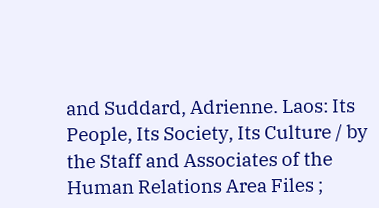and Suddard, Adrienne. Laos: Its People, Its Society, Its Culture / by the Staff and Associates of the Human Relations Area Files ;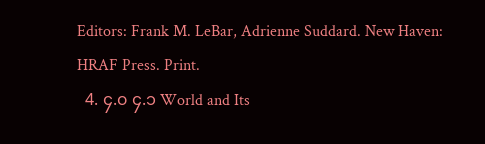Editors: Frank M. LeBar, Adrienne Suddard. New Haven: HRAF Press. Print.
  4. ၄.၀ ၄.၁ World and Its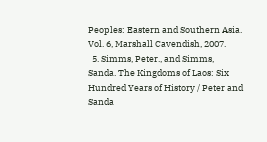Peoples: Eastern and Southern Asia. Vol. 6, Marshall Cavendish, 2007.
  5. Simms, Peter., and Simms, Sanda. The Kingdoms of Laos: Six Hundred Years of History / Peter and Sanda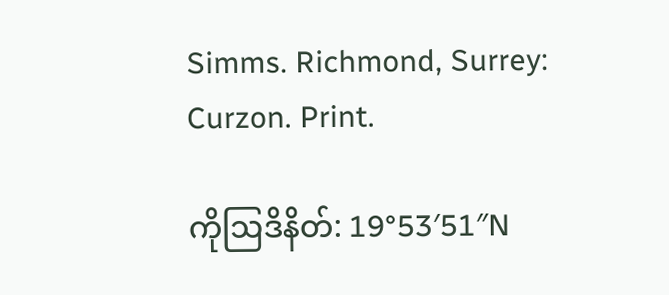Simms. Richmond, Surrey: Curzon. Print.

ကိုဩဒိနိတ်: 19°53′51″N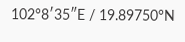102°8′35″E / 19.89750°N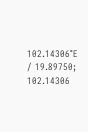102.14306°E / 19.89750; 102.14306